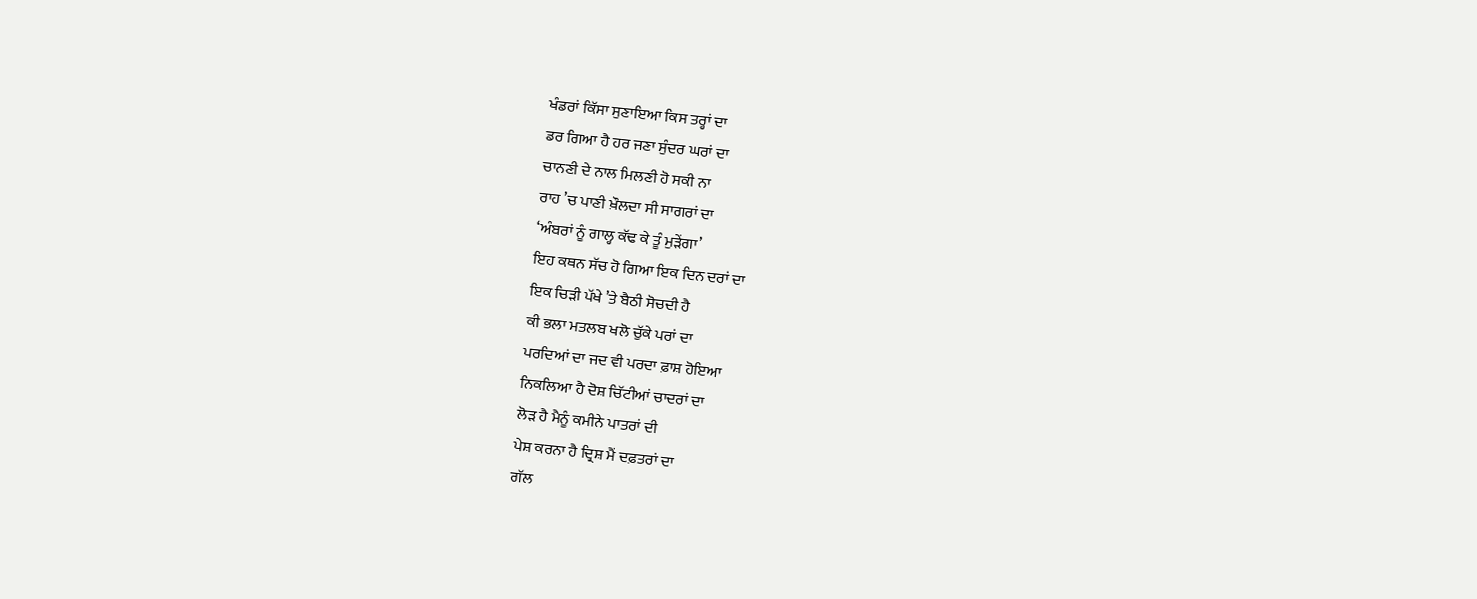ਖੰਡਰਾਂ ਕਿੱਸਾ ਸੁਣਾਇਆ ਕਿਸ ਤਰ੍ਹਾਂ ਦਾ
ਡਰ ਗਿਆ ਹੈ ਹਰ ਜਣਾ ਸੁੰਦਰ ਘਰਾਂ ਦਾ
ਚਾਨਣੀ ਦੇ ਨਾਲ ਮਿਲਣੀ ਹੋ ਸਕੀ ਨਾ
ਰਾਹ ’ਚ ਪਾਣੀ ਖ਼ੌਲਦਾ ਸੀ ਸਾਗਰਾਂ ਦਾ
‘ਅੰਬਰਾਂ ਨੂੰ ਗਾਲ੍ਹ ਕੱਢ ਕੇ ਤੂੰ ਮੁੜੇਂਗਾ’
ਇਹ ਕਥਨ ਸੱਚ ਹੋ ਗਿਆ ਇਕ ਦਿਨ ਦਰਾਂ ਦਾ
ਇਕ ਚਿੜੀ ਪੱਖੇ ’ਤੇ ਬੈਠੀ ਸੋਚਦੀ ਹੈ
ਕੀ ਭਲਾ ਮਤਲਬ ਖਲੋ ਚੁੱਕੇ ਪਰਾਂ ਦਾ
ਪਰਦਿਆਂ ਦਾ ਜਦ ਵੀ ਪਰਦਾ ਫ਼ਾਸ਼ ਹੋਇਆ
ਨਿਕਲਿਆ ਹੈ ਦੋਸ਼ ਚਿੱਟੀਆਂ ਚਾਦਰਾਂ ਦਾ
ਲੋੜ ਹੈ ਮੈਨੂੰ ਕਮੀਨੇ ਪਾਤਰਾਂ ਦੀ
ਪੇਸ਼ ਕਰਨਾ ਹੈ ਦ੍ਰਿਸ਼ ਮੈਂ ਦਫ਼ਤਰਾਂ ਦਾ
ਗੱਲ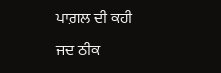ਪਾਗ਼ਲ ਦੀ ਕਹੀ ਜਦ ਠੀਕ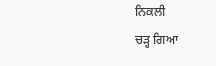ਨਿਕਲੀ
ਚੜ੍ਹ ਗਿਆ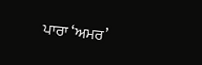ਪਾਰਾ ‘ਅਮਰ’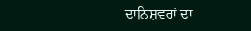ਦਾਨਿਸ਼ਵਰਾਂ ਦਾ